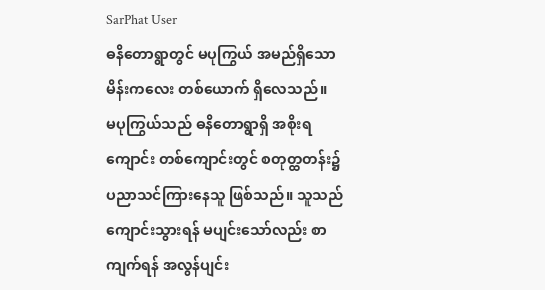SarPhat User
ဓနိတောရွာတွင် မပုကြွယ် အမည်ရှိသော မိန်းကလေး တစ်ယောက် ရှိလေသည်။
မပုကြွယ်သည် ဓနိတောရွာရှိ အစိုးရကျောင်း တစ်ကျောင်းတွင် စတုတ္ထတန်း၌ ပညာသင်ကြားနေသူ ဖြစ်သည်။ သူသည် ကျောင်းသွားရန် မပျင်းသော်လည်း စာကျက်ရန် အလွန်ပျင်း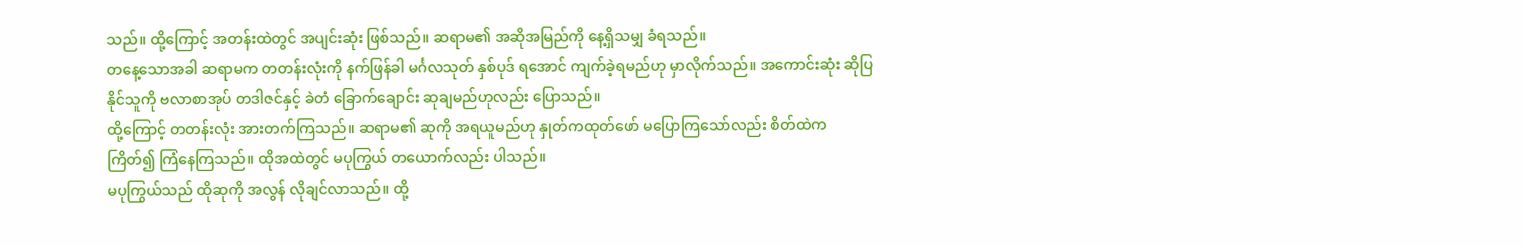သည်။ ထို့ကြောင့် အတန်းထဲတွင် အပျင်းဆုံး ဖြစ်သည်။ ဆရာမ၏ အဆိုအမြည်ကို နေ့ရှိသမျှ ခံရသည်။
တနေ့သောအခါ ဆရာမက တတန်းလုံးကို နက်ဖြန်ခါ မင်္ဂလသုတ် နှစ်ပုဒ် ရအောင် ကျက်ခဲ့ရမည်ဟု မှာလိုက်သည်။ အကောင်းဆုံး ဆိုပြနိုင်သူကို ဗလာစာအုပ် တဒါဇင်နှင့် ခဲတံ ခြောက်ချောင်း ဆုချမည်ဟုလည်း ပြောသည်။
ထို့ကြောင့် တတန်းလုံး အားတက်ကြသည်။ ဆရာမ၏ ဆုကို အရယူမည်ဟု နှုတ်ကထုတ်ဖော် မပြောကြသော်လည်း စိတ်ထဲက ကြိတ်၍ ကြံနေကြသည်။ ထိုအထဲတွင် မပုကြွယ် တယောက်လည်း ပါသည်။
မပုကြွယ်သည် ထိုဆုကို အလွန် လိုချင်လာသည်။ ထို့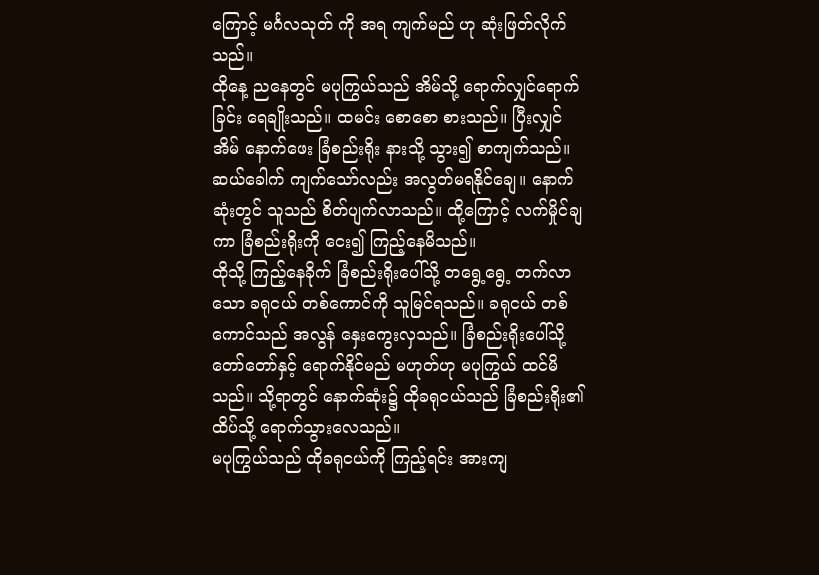ကြောင့် မင်္ဂလသုတ် ကို အရ ကျက်မည် ဟု ဆုံးဖြတ်လိုက်သည်။
ထိုနေ့ ညနေတွင် မပုကြွယ်သည် အိမ်သို့ ရောက်လျှင်ရောက်ခြင်း ရေချိုးသည်။ ထမင်း စောစော စားသည်။ ပြီးလျှင် အိမ် နောက်ဖေး ခြံစည်းရိုး နားသို့ သွား၍ စာကျက်သည်။ ဆယ်ခေါက် ကျက်သော်လည်း အလွတ်မရနိုင်ချေ။ နောက်ဆုံးတွင် သူသည် စိတ်ပျက်လာသည်။ ထို့ကြောင့် လက်မှိုင်ချကာ ခြံစည်းရိုးကို ငေး၍ ကြည့်နေမိသည်။
ထိုသို့ ကြည့်နေခိုက် ခြံစည်းရိုးပေါ်သို့ တရွေ့ရွေ့ တက်လာသော ခရုငယ် တစ်ကောင်ကို သူမြင်ရသည်။ ခရုငယ် တစ်ကောင်သည် အလွန် နှေးကွေးလှသည်။ ခြံစည်းရိုးပေါ်သို့ တော်တော်နှင့် ရောက်နိုင်မည် မဟုတ်ဟု မပုကြွယ် ထင်မိသည်။ သို့ရာတွင် နောက်ဆုံး၌ ထိုခရုငယ်သည် ခြံစည်းရိုး၏ထိပ်သို့ ရောက်သွားလေသည်။
မပုကြွယ်သည် ထိုခရုငယ်ကို ကြည့်ရင်း အားကျ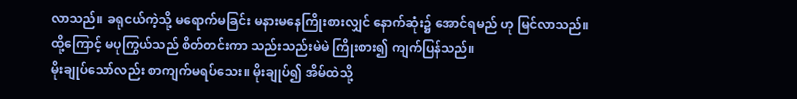လာသည်။ ခရုငယ်ကဲ့သို့ မရောက်မခြင်း မနားမနေကြိုးစားလျှင် နောက်ဆုံး၌ အောင်ရမည် ဟု မြင်လာသည်။
ထို့ကြောင့် မပုကြွယ်သည် စိတ်တင်းကာ သည်းသည်းမဲမဲ ကြိုးစား၍ ကျက်ပြန်သည်။
မိုးချုပ်သော်လည်း စာကျက်မရပ်သေး။ မိုးချုပ်၍ အိမ်ထဲသို့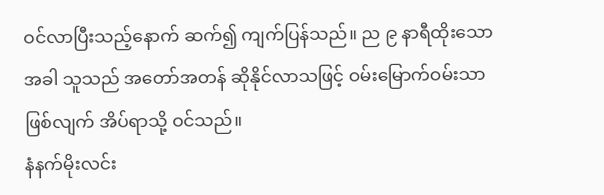ဝင်လာပြီးသည့်နောက် ဆက်၍ ကျက်ပြန်သည်။ ည ၉ နာရီထိုးသောအခါ သူသည် အတော်အတန် ဆိုနိုင်လာသဖြင့် ဝမ်းမြောက်ဝမ်းသာ ဖြစ်လျက် အိပ်ရာသို့ ဝင်သည်။
နံနက်မိုးလင်း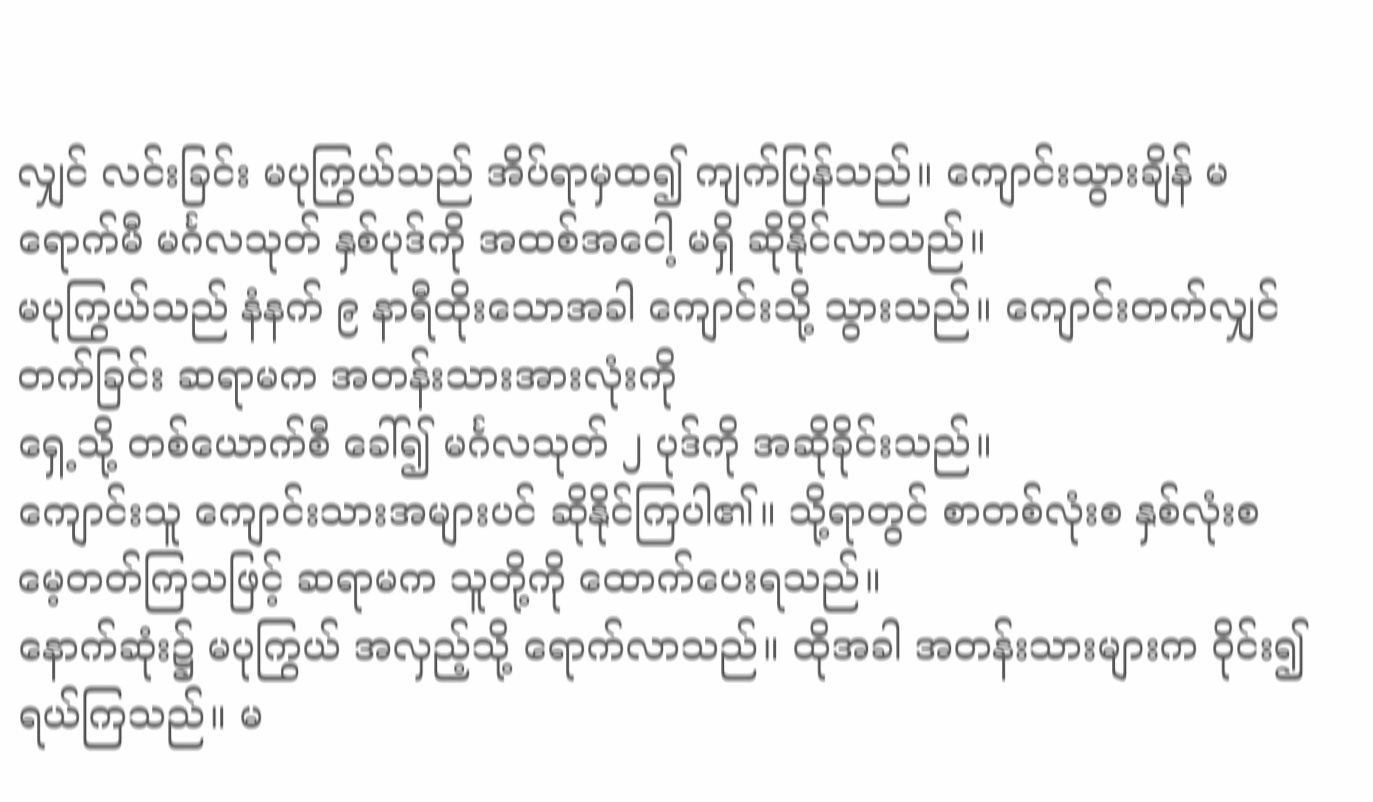လျှင် လင်းခြင်း မပုကြွယ်သည် အိပ်ရာမှထ၍ ကျက်ပြန်သည်။ ကျောင်းသွားချိန် မရောက်မီ မင်္ဂလသုတ် နှစ်ပုဒ်ကို အထစ်အငေါ့ မရှိ ဆိုနိုင်လာသည်။
မပုကြွယ်သည် နံနက် ၉ နာရီထိုးသောအခါ ကျောင်းသို့ သွားသည်။ ကျောင်းတက်လျှင် တက်ခြင်း ဆရာမက အတန်းသားအားလုံးကို
ရှေ့သို့ တစ်ယောက်စီ ခေါ်၍ မင်္ဂလသုတ် ၂ ပုဒ်ကို အဆိုခိုင်းသည်။
ကျောင်းသူ ကျောင်းသားအများပင် ဆိုနိုင်ကြပါ၏။ သို့ရာတွင် စာတစ်လုံးစ နှစ်လုံးစ မေ့တတ်ကြသဖြင့် ဆရာမက သူတို့ကို ထောက်ပေးရသည်။
နောက်ဆုံး၌ မပုကြွယ် အလှည့်သို့ ရောက်လာသည်။ ထိုအခါ အတန်းသားများက ဝိုင်း၍ ရယ်ကြသည်။ မ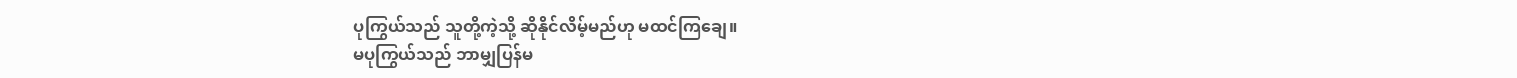ပုကြွယ်သည် သူတို့ကဲ့သို့ ဆိုနိုင်လိမ့်မည်ဟု မထင်ကြချေ။
မပုကြွယ်သည် ဘာမျှပြန်မ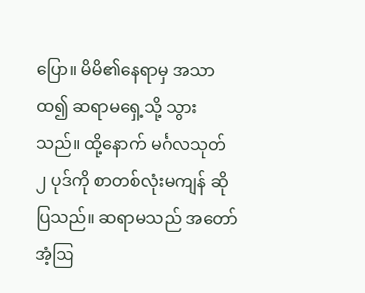ပြော။ မိမိ၏နေရာမှ အသာထ၍ ဆရာမရှေ့သို့ သွားသည်။ ထို့နောက် မင်္ဂလသုတ် ၂ ပုဒ်ကို စာတစ်လုံးမကျန် ဆိုပြသည်။ ဆရာမသည် အတော်အံ့ဩ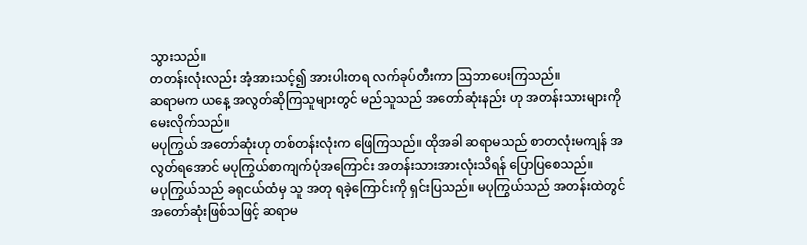သွားသည်။
တတန်းလုံးလည်း အံ့အားသင့်၍ အားပါးတရ လက်ခုပ်တီးကာ ဩဘာပေးကြသည်။
ဆရာမက ယနေ့ အလွတ်ဆိုကြသူများတွင် မည်သူသည် အတော်ဆုံးနည်း ဟု အတန်းသားများကို မေးလိုက်သည်။
မပုကြွယ် အတော်ဆုံးဟု တစ်တန်းလုံးက ဖြေကြသည်။ ထိုအခါ ဆရာမသည် စာတလုံးမကျန် အလွတ်ရအောင် မပုကြွယ်စာကျက်ပုံအကြောင်း အတန်းသားအားလုံးသိရန် ပြောပြစေသည်။
မပုကြွယ်သည် ခရုငယ်ထံမှ သူ အတု ရခဲ့ကြောင်းကို ရှင်းပြသည်။ မပုကြွယ်သည် အတန်းထဲတွင် အတော်ဆုံးဖြစ်သဖြင့် ဆရာမ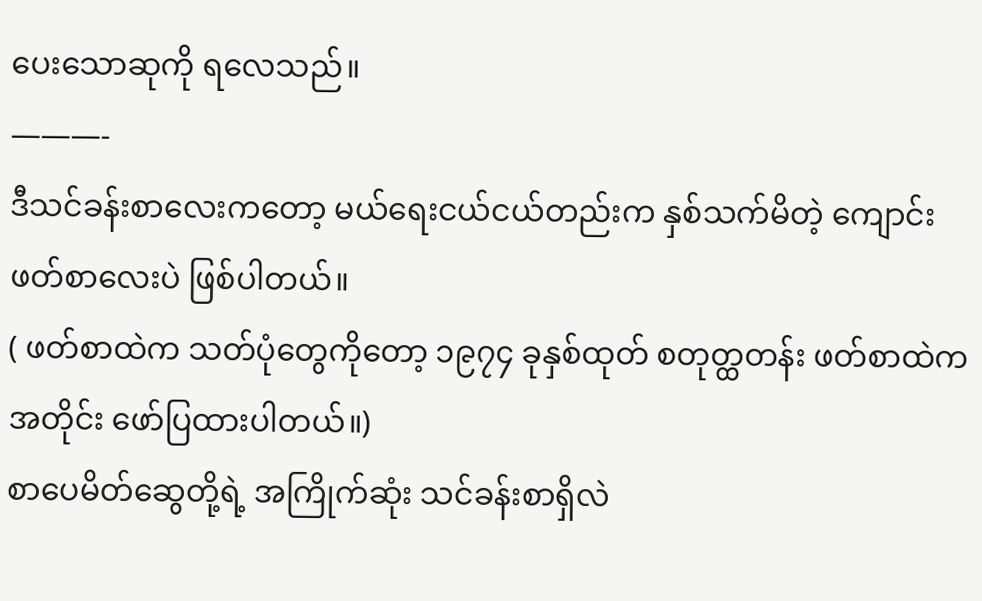ပေးသောဆုကို ရလေသည်။
———-
ဒီသင်ခန်းစာလေးကတော့ မယ်ရေးငယ်ငယ်တည်းက နှစ်သက်မိတဲ့ ကျောင်းဖတ်စာလေးပဲ ဖြစ်ပါတယ်။
( ဖတ်စာထဲက သတ်ပုံတွေကိုတော့ ၁၉၇၄ ခုနှစ်ထုတ် စတုတ္ထတန်း ဖတ်စာထဲကအတိုင်း ဖော်ပြထားပါတယ်။)
စာပေမိတ်ဆွေတို့ရဲ့ အကြိုက်ဆုံး သင်ခန်းစာရှိလဲ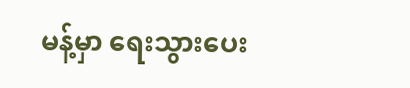မန့်မှာ ရေးသွားပေး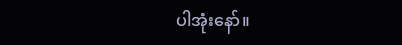ပါအုံးနော်။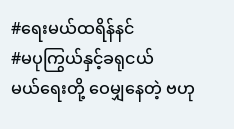#ရေးမယ်ထရိန်နင်
#မပုကြွယ်နှင့်ခရုငယ်
မယ်ရေးတို့ ဝေမျှနေတဲ့ ဗဟု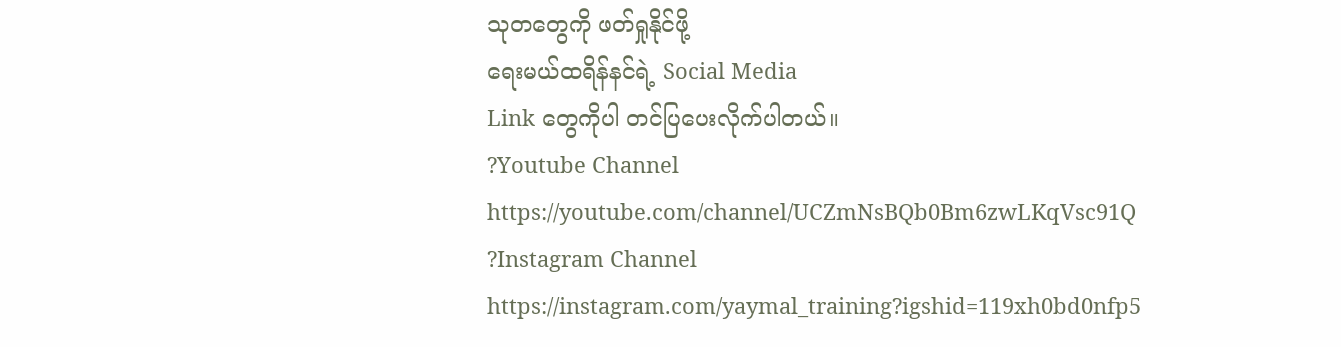သုတတွေကို ဖတ်ရှုနိုင်ဖို့
ရေးမယ်ထရိန်နင်ရဲ့ Social Media
Link တွေကိုပါ တင်ပြပေးလိုက်ပါတယ်။
?Youtube Channel
https://youtube.com/channel/UCZmNsBQb0Bm6zwLKqVsc91Q
?Instagram Channel
https://instagram.com/yaymal_training?igshid=119xh0bd0nfp5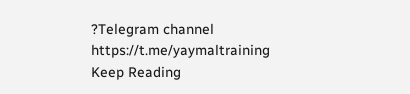?Telegram channel
https://t.me/yaymaltraining
Keep Reading